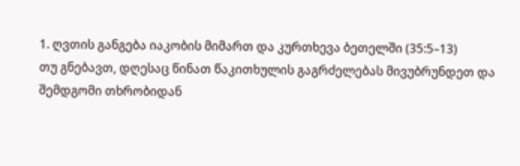1. ღვთის განგება იაკობის მიმართ და კურთხევა ბეთელში (35:5–13)
თუ გნებავთ, დღესაც წინათ წაკითხულის გაგრძელებას მივუბრუნდეთ და შემდგომი თხრობიდან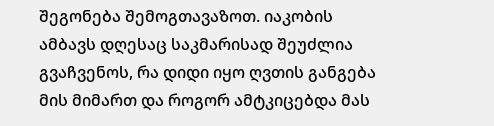შეგონება შემოგთავაზოთ. იაკობის ამბავს დღესაც საკმარისად შეუძლია გვაჩვენოს, რა დიდი იყო ღვთის განგება მის მიმართ და როგორ ამტკიცებდა მას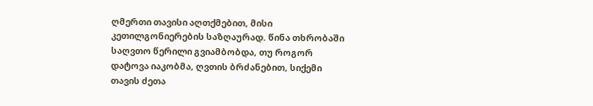ღმერთი თავისი აღთქმებით, მისი კეთილგონიერების საზღაურად. წინა თხრობაში საღვთო წერილი გვიამბობდა, თუ როგორ დატოვა იაკობმა, ღვთის ბრძანებით, სიქემი თავის ძეთა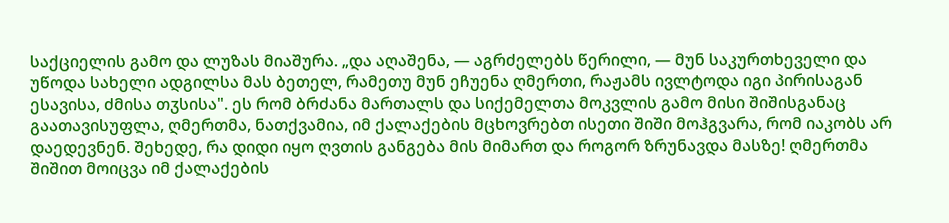საქციელის გამო და ლუზას მიაშურა. „და აღაშენა, — აგრძელებს წერილი, — მუნ საკურთხეველი და უწოდა სახელი ადგილსა მას ბეთელ, რამეთუ მუნ ეჩუენა ღმერთი, რაჟამს ივლტოდა იგი პირისაგან ესავისა, ძმისა თჳსისა". ეს რომ ბრძანა მართალს და სიქემელთა მოკვლის გამო მისი შიშისგანაც გაათავისუფლა, ღმერთმა, ნათქვამია, იმ ქალაქების მცხოვრებთ ისეთი შიში მოჰგვარა, რომ იაკობს არ დაედევნენ. შეხედე, რა დიდი იყო ღვთის განგება მის მიმართ და როგორ ზრუნავდა მასზე! ღმერთმა შიშით მოიცვა იმ ქალაქების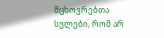მცხოვრებთა სულები, რომ არ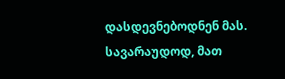დასდევნებოდნენ მას. სავარაუდოდ, მათ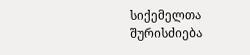სიქემელთა შურისძიება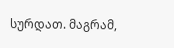სურდათ. მაგრამ,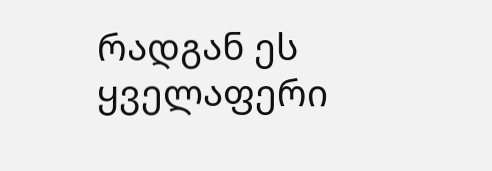რადგან ეს ყველაფერი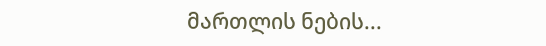მართლის ნების...